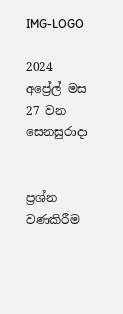IMG-LOGO

2024 අප්‍රේල් මස 27 වන සෙනසුරාදා


ප්‍රශ්න වණකිරීම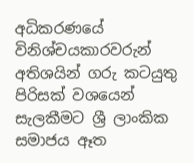අධිකරණයේ විනිශ්චයකාරවරුන් අතිශයින් ගරු කටයුතු පිරිසක් වශයෙන් සැලකීමට ශ්‍රී ලාංකික සමාජය ඈත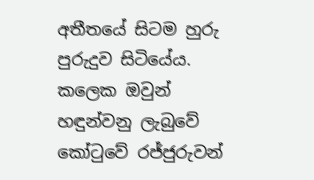අතීතයේ සිටම හුරු පුරුදුව සිටියේය. කලෙක ඔවුන් හඳුන්වනු ලැබුවේ කෝටුවේ රජ්ජුරුවන්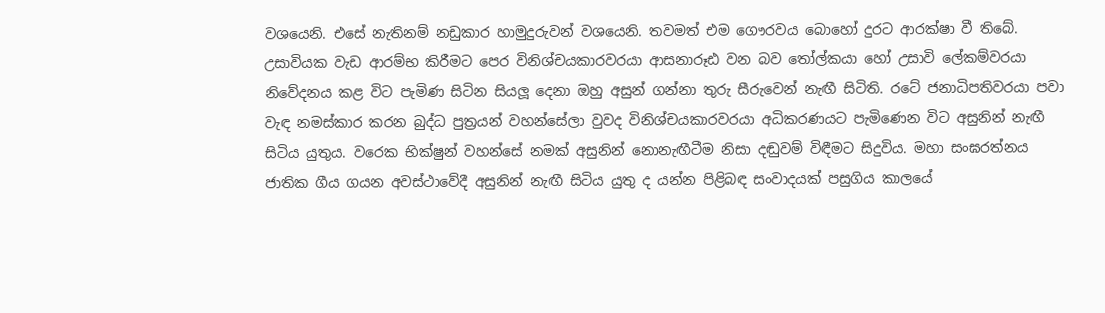වශයෙනි. එසේ නැතිනම් නඩුකාර හාමුදුරුවන් වශයෙනි. තවමත් එම ගෞරවය බොහෝ දුරට ආරක්ෂා වී තිබේ. උසාවියක වැඩ ආරම්භ කිරීමට පෙර විනිශ්චයකාරවරයා ආසනාරූඪ වන බව තෝල්කයා හෝ උසාවි ලේකම්වරයා නිවේදනය කළ විට පැමිණ සිටින සියලූ දෙනා ඔහු අසුන් ගන්නා තුරු සීරුවෙන් නැඟී සිටිති. රටේ ජනාධිපතිවරයා පවා වැඳ නමස්කාර කරන බුද්ධ පුත්‍රයන් වහන්සේලා වුවද විනිශ්චයකාරවරයා අධිකරණයට පැමිණෙන විට අසුනින් නැඟී සිටිය යුතුය. වරෙක භික්ෂුන් වහන්සේ නමක් අසුනින් නොනැඟීටීම නිසා දඬුවම් විඳීමට සිදුවිය. මහා සංඝරත්නය ජාතික ගීය ගයන අවස්ථාවේදී අසුනින් නැඟී සිටිය යුතු ද යන්න පිළිබඳ සංවාදයක් පසුගිය කාලයේ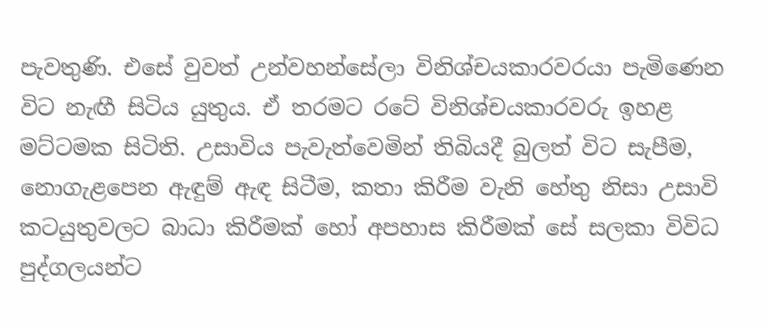පැවතුණි. එසේ වුවත් උන්වහන්සේලා විනිශ්චයකාරවරයා පැමිණෙන විට නැඟී සිටිය යුතුය. ඒ තරමට රටේ විනිශ්චයකාරවරු ඉහළ මට්ටමක සිටිති. උසාවිය පැවැත්වෙමින් තිබියදී බුලත් විට සැපීම, නොගැළපෙන ඇඳුම් ඇඳ සිටීම, කතා කිරීම වැනි හේතු නිසා උසාවි කටයුතුවලට බාධා කිරීමක් හෝ අපහාස කිරීමක් සේ සලකා විවිධ පුද්ගලයන්ට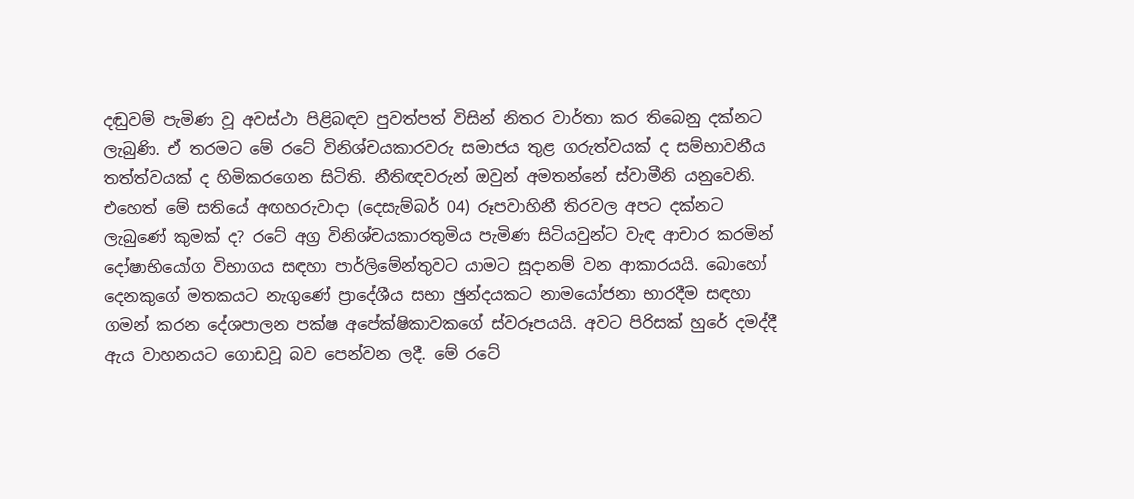දඬුවම් පැමිණ වූ අවස්ථා පිළිබඳව පුවත්පත් විසින් නිතර වාර්තා කර තිබෙනු දක්නට ලැබුණි. ඒ තරමට මේ රටේ විනිශ්චයකාරවරු සමාජය තුළ ගරුත්වයක් ද සම්භාවනීය තත්ත්වයක් ද හිමිකරගෙන සිටිති. නීතිඥවරුන් ඔවුන් අමතන්නේ ස්වාමීනි යනුවෙනි. එහෙත් මේ සතියේ අඟහරුවාදා (දෙසැම්බර් 04) රූපවාහිනී තිරවල අපට දක්නට ලැබුණේ කුමක් ද? රටේ අග්‍ර විනිශ්චයකාරතුමිය පැමිණ සිටියවුන්ට වැඳ ආචාර කරමින් දෝෂාභියෝග විභාගය සඳහා පාර්ලිමේන්තුවට යාමට සූදානම් වන ආකාරයයි. බොහෝ දෙනකුගේ මතකයට නැගුණේ ප්‍රාදේශීය සභා ඡුන්දයකට නාමයෝජනා භාරදීම සඳහා ගමන් කරන දේශපාලන පක්ෂ අපේක්ෂිකාවකගේ ස්වරූපයයි. අවට පිරිසක් හුරේ දමද්දී ඇය වාහනයට ගොඩවූ බව පෙන්වන ලදී. මේ රටේ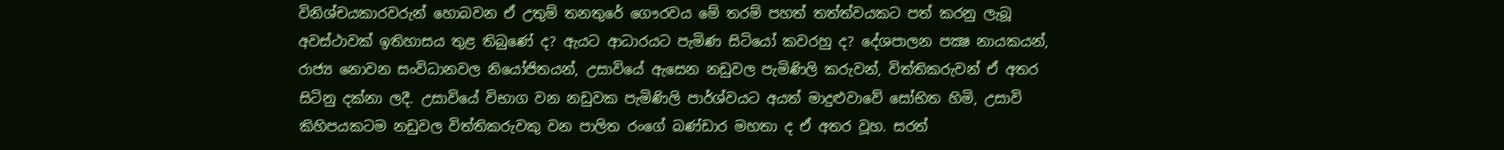විනිශ්චයකාරවරුන් හොබවන ඒ උතුම් තනතුරේ ගෞරවය මේ තරම් පහත් තත්ත්වයකට පත් කරනු ලැබූ අවස්ථාවක් ඉතිහාසය තුළ තිබුණේ ද? ඇයට ආධාරයට පැමිණ සිටියෝ කවරහු ද? දේශපාලන පක්‍ෂ නායකයන්, රාජ්‍ය නොවන සංවිධානවල නියෝජිතයන්, උසාවියේ ඇසෙන නඩුවල පැමිණිලි කරුවන්, විත්තිකරුවන් ඒ අතර සිටිනු දක්නා ලදී. උසාවියේ විභාග වන නඩුවක පැමිණිලි පාර්ශ්වයට අයත් මාදුළුවාවේ සෝභිත හිමි, උසාවි කිහිපයකටම නඩුවල විත්තිකරුවකු වන පාලිත රංගේ බණ්ඩාර මහතා ද ඒ අතර වූහ. සරත්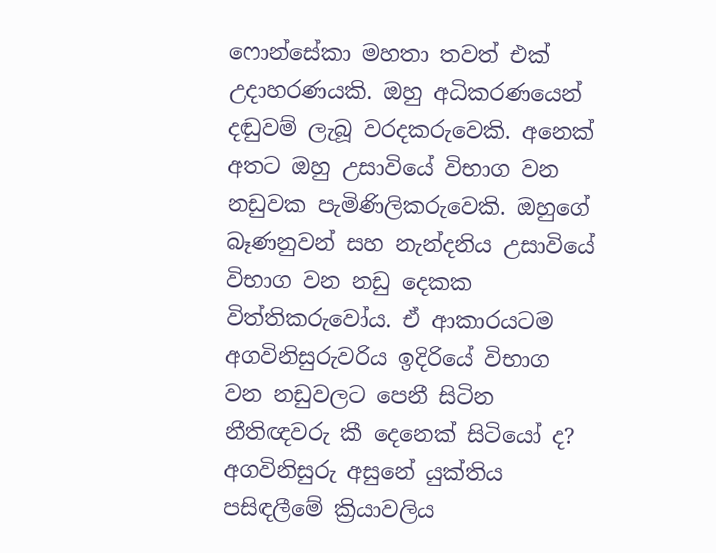ෆොන්සේකා මහතා තවත් එක් උදාහරණයකි. ඔහු අධිකරණයෙන් දඬුවම් ලැබූ වරදකරුවෙකි. අනෙක් අතට ඔහු උසාවියේ විභාග වන නඩුවක පැමිණිලිකරුවෙකි. ඔහුගේ බෑණනුවන් සහ නැන්දනිය උසාවියේ විභාග වන නඩු දෙකක විත්තිකරුවෝය. ඒ ආකාරයටම අගවිනිසුරුවරිය ඉදිරියේ විභාග වන නඩුවලට පෙනී සිටින නීතිඥවරු කී දෙනෙක් සිටියෝ ද? අගවිනිසුරු අසුනේ යුක්තිය පසිඳලීමේ ක්‍රියාවලිය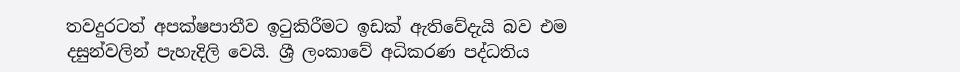තවදුරටත් අපක්ෂපාතීව ඉටුකිරීමට ඉඩක් ඇතිවේදැයි බව එම දසුන්වලින් පැහැදිලි වෙයි. ශ්‍රී ලංකාවේ අධිකරණ පද්ධතිය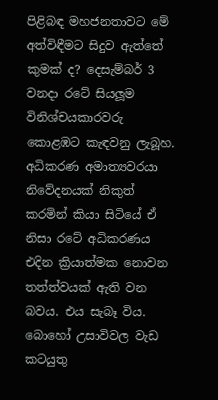පිළිබඳ මහජනතාවට මේ අත්විඳීමට සිදුව ඇත්තේ කුමක් ද? දෙසැම්බර් 3 වනදා රටේ සියලූම විනිශ්චයකාරවරු කොළඹට කැඳවනු ලැබූහ. අධිකරණ අමාත්‍යවරයා නිවේදනයක් නිකුත් කරමින් කියා සිටියේ ඒ නිසා රටේ අධිකරණය එදින ක්‍රියාත්මක නොවන තත්ත්වයක් ඇති වන බවය. එය සැබෑ විය. බොහෝ උසාවිවල වැඩ කටයුතු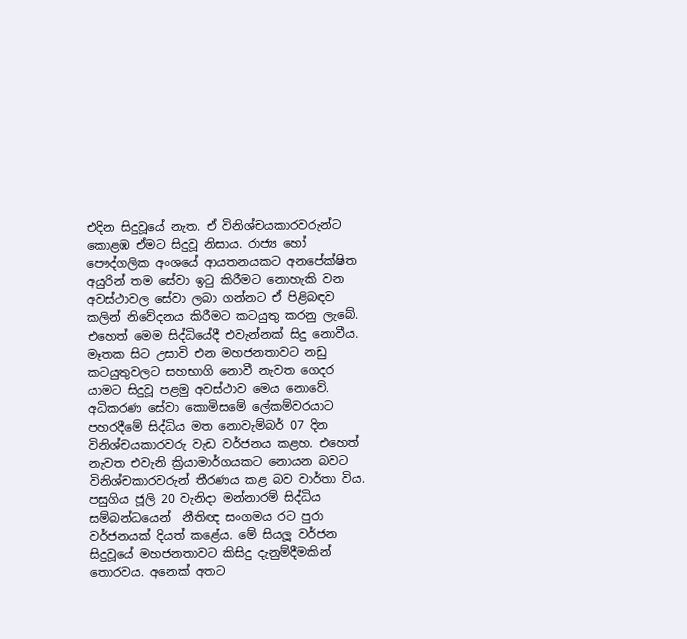එදින සිදුවූයේ නැත. ඒ විනිශ්චයකාරවරුන්ට කොළඹ ඒමට සිදුවූ නිසාය. රාජ්‍ය හෝ පෞද්ගලික අංශයේ ආයතනයකට අනපේක්ෂිත අයුරින් තම සේවා ඉටු කිරීමට නොහැකි වන අවස්ථාවල සේවා ලබා ගන්නට ඒ පිළිබඳව කලින් නිවේදනය කිරීමට කටයුතු කරනු ලැබේ. එහෙත් මෙම සිද්ධියේදී එවැන්නක් සිදු නොවීය. මෑතක සිට උසාවි එන මහජනතාවට නඩු කටයුතුවලට සහභාගි නොවී නැවත ගෙදර යාමට සිදුවූ පළමු අවස්ථාව මෙය නොවේ. අධිකරණ සේවා කොමිසමේ ලේකම්වරයාට පහරදීමේ සිද්ධිය මත නොවැම්බර් 07 දින විනිශ්චයකාරවරු වැඩ වර්ජනය කළහ. එහෙත් නැවත එවැනි ක්‍රියාමාර්ගයකට නොයන බවට විනිශ්චකාරවරුන් තීරණය කළ බව වාර්තා විය. පසුගිය ජූලි 20 වැනිදා මන්නාරම් සිද්ධිය සම්බන්ධයෙන්  නීතිඥ සංගමය රට පුරා වර්ජනයක් දියත් කළේය. මේ සියලූ වර්ජන සිදුවූයේ මහජනතාවට කිසිදු දැනුම්දීමකින් තොරවය. අනෙක් අතට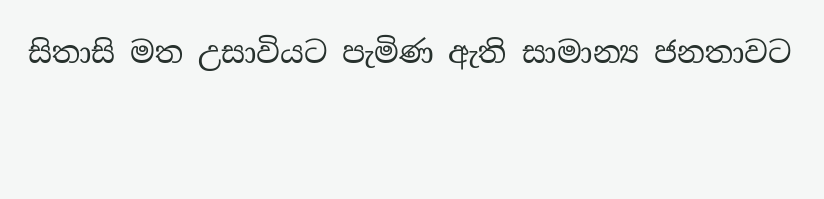සිතාසි මත උසාවියට පැමිණ ඇති සාමාන්‍ය ජනතාවට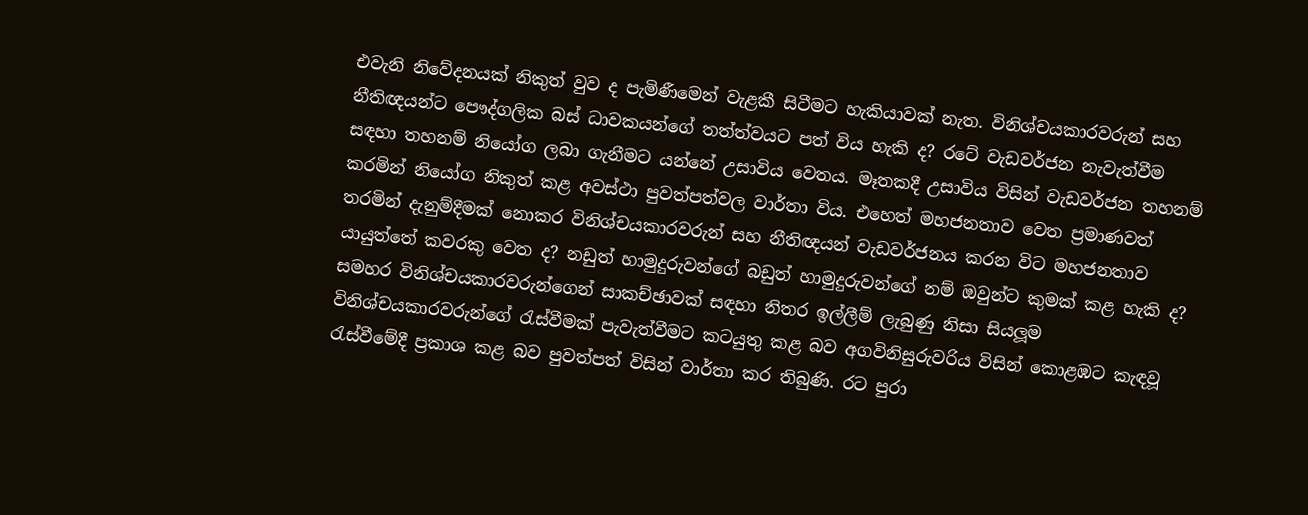එවැනි නිවේදනයක් නිකුත් වුව ද පැමිණීමෙන් වැළකී සිටීමට හැකියාවක් නැත. විනිශ්චයකාරවරුන් සහ නීතිඥයන්ට පෞද්ගලික බස් ධාවකයන්ගේ තත්ත්වයට පත් විය හැකි ද? රටේ වැඩවර්ජන නැවැත්වීම සඳහා තහනම් නියෝග ලබා ගැනීමට යන්නේ උසාවිය වෙතය. මෑතකදී උසාවිය විසින් වැඩවර්ජන තහනම් කරමින් නියෝග නිකුත් කළ අවස්ථා පුවත්පත්වල වාර්තා විය. එහෙත් මහජනතාව වෙත ප්‍රමාණවත් තරමින් දැනුම්දීමක් නොකර විනිශ්චයකාරවරුන් සහ නීතිඥයන් වැඩවර්ජනය කරන විට මහජනතාව  යායුත්තේ කවරකු වෙත ද? නඩුත් හාමුදුරුවන්ගේ බඩුත් හාමුදුරුවන්ගේ නම් ඔවුන්ට කුමක් කළ හැකි ද? සමහර විනිශ්චයකාරවරුන්ගෙන් සාකච්ඡාවක් සඳහා නිතර ඉල්ලීම් ලැබුණු නිසා සියලූම විනිශ්චයකාරවරුන්ගේ රැස්වීමක් පැවැත්වීමට කටයුතු කළ බව අගවිනිසුරුවරිය විසින් කොළඹට කැඳවූ රැස්වීමේදී ප්‍රකාශ කළ බව පුවත්පත් විසින් වාර්තා කර තිබුණි. රට පුරා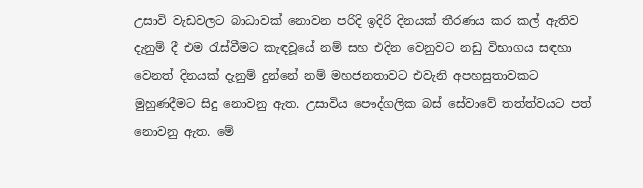උසාවි වැඩවලට බාධාවක් නොවන පරිදි ඉදිරි දිනයක් තීරණය කර කල් ඇතිව දැනුම් දී එම රැස්වීමට කැඳවූයේ නම් සහ එදින වෙනුවට නඩු විභාගය සඳහා වෙනත් දිනයක් දැනුම් දුන්නේ නම් මහජනතාවට එවැනි අපහසුතාවකට මුහුණදීමට සිදු නොවනු ඇත. උසාවිය පෞද්ගලික බස් සේවාවේ තත්ත්වයට පත් නොවනු ඇත. මේ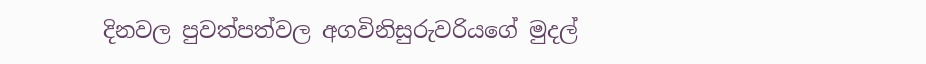දිනවල පුවත්පත්වල අගවිනිසුරුවරියගේ මුදල්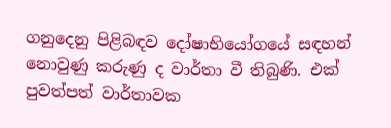ගනුදෙනු පිළිබඳව දෝෂාභියෝගයේ සඳහන් නොවුණු කරුණු ද වාර්තා වී තිබුණි. එක් පුවත්පත් වාර්තාවක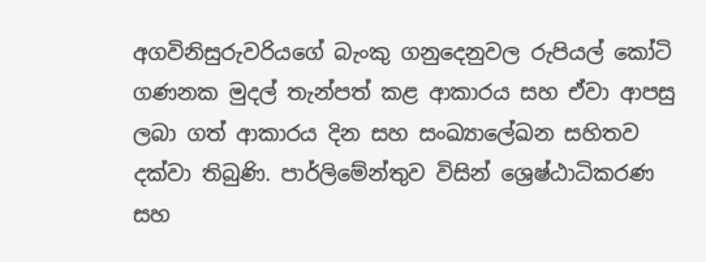අගවිනිසුරුවරියගේ බැංකු ගනුදෙනුවල රුපියල් කෝටි ගණනක මුදල් තැන්පත් කළ ආකාරය සහ ඒවා ආපසු ලබා ගත් ආකාරය දින සහ සංඛ්‍යාලේඛන සහිතව දක්වා තිබුණි. පාර්ලිමේන්තුව විසින් ශ්‍රෙෂ්ඨාධිකරණ සහ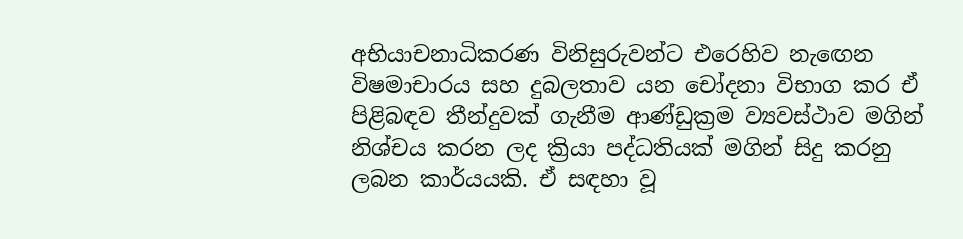අභියාචනාධිකරණ විනිසුරුවන්ට එරෙහිව නැඟෙන විෂමාචාරය සහ දුබලතාව යන චෝදනා විභාග කර ඒ පිළිබඳව තීන්දුවක් ගැනීම ආණ්ඩුක්‍රම ව්‍යවස්ථාව මගින් නිශ්චය කරන ලද ක්‍රියා පද්ධතියක් මගින් සිදු කරනු ලබන කාර්යයකි. ඒ සඳහා වූ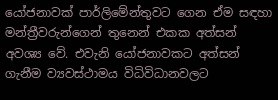යෝජනාවක් පාර්ලිමේන්තුවට ගෙන ඒම සඳහා මන්ත්‍රීවරුන්ගෙන් තුනෙන් එකක අත්සන් අවශ්‍ය වේ. එවැනි යෝජනාවකට අත්සන් ගැනීම ව්‍යවස්ථාමය විධිවිධානවලට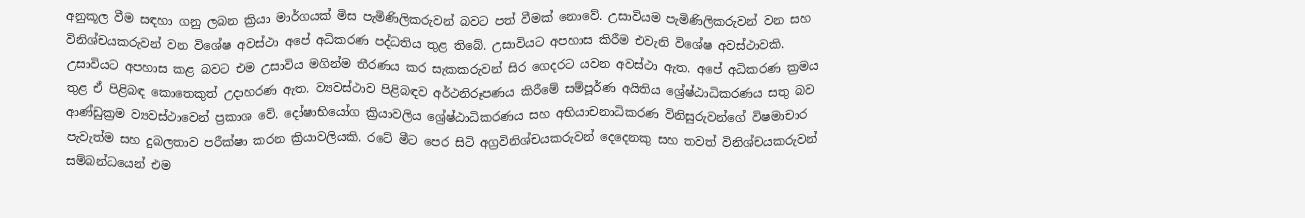අනුකූල වීම සඳහා ගනු ලබන ක්‍රියා මාර්ගයක් මිස පැමිණිලිකරුවන් බවට පත් වීමක් නොවේ. උසාවියම පැමිණිලිකරුවන් වන සහ විනිශ්චයකරුවන් වන විශේෂ අවස්ථා අපේ අධිකරණ පද්ධතිය තුළ තිබේ. උසාවියට අපහාස කිරීම එවැනි විශේෂ අවස්ථාවකි. උසාවියට අපහාස කළ බවට එම උසාවිය මගින්ම තීරණය කර සැකකරුවන් සිර ගෙදරට යවන අවස්ථා ඇත. අපේ අධිකරණ ක්‍රමය තුළ ඒ පිළිබඳ කොතෙකුත් උදාහරණ ඇත. ව්‍යවස්ථාව පිළිබඳව අර්ථනිරූපණය කිරීමේ සම්පූර්ණ අයිතිය ශ්‍රේෂ්ඨාධිකරණය සතු බව ආණ්ඩුක්‍රම ව්‍යවස්ථාවෙන් ප්‍රකාශ වේ. දෝෂාභියෝග ක්‍රියාවලිය ශ්‍රේෂ්ඨාධිකරණය සහ අභියාචනාධිකරණ විනිසුරුවන්ගේ විෂමාචාර පැවැත්ම සහ දුබලතාව පරීක්ෂා කරන ක්‍රියාවලියකි. රටේ මීට පෙර සිටි අග්‍රවිනිශ්චයකරුවන් දෙදෙනකු සහ තවත් විනිශ්චයකරුවන් සම්බන්ධයෙන් එම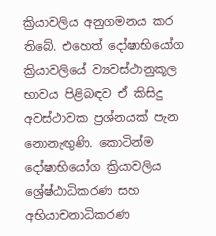ක්‍රියාවලිය අනුගමනය කර තිබේ. එහෙත් දෝෂාභියෝග ක්‍රියාවලියේ ව්‍යවස්ථානුකූල භාවය පිළිබඳව ඒ කිසිදු අවස්ථාවක ප්‍රශ්නයක් පැන නොනැඟුණි. කොටින්ම දෝෂාභියෝග ක්‍රියාවලිය ශ්‍රේෂ්ඨාධිකරණ සහ අභියාචනාධිකරණ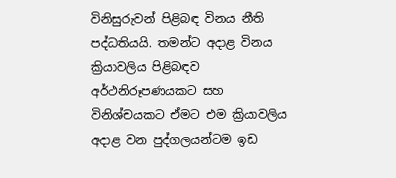විනිසුරුවන් පිළිබඳ විනය නීති පද්ධතියයි. තමන්ට අදාළ විනය ක්‍රියාවලිය පිළිබඳව අර්ථනිරූපණයකට සහ විනිශ්චයකට ඒමට එම ක්‍රියාවලිය අදාළ වන පුද්ගලයන්ටම ඉඩ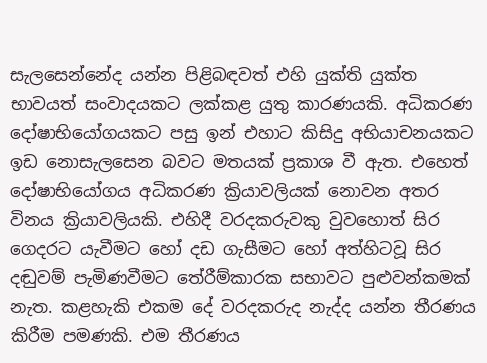සැලසෙන්නේද යන්න පිළිබඳවත් එහි යුක්ති යුක්ත භාවයත් සංවාදයකට ලක්කළ යුතු කාරණයකි. අධිකරණ දෝෂාභියෝගයකට පසු ඉන් එහාට කිසිදු අභියාචනයකට ඉඩ නොසැලසෙන බවට මතයක් ප්‍රකාශ වී ඇත. එහෙත් දෝෂාභියෝගය අධිකරණ ක්‍රියාවලියක් නොවන අතර විනය ක්‍රියාවලියකි. එහිදී වරදකරුවකු වුවහොත් සිර ගෙදරට යැවීමට හෝ දඩ ගැසීමට හෝ අත්හිටවූ සිර දඬුවම් පැමිණවීමට තේරීම්කාරක සභාවට පුළුවන්කමක් නැත. කළහැකි එකම දේ වරදකරුද නැද්ද යන්න තීරණය කිරීම පමණකි. එම තීරණය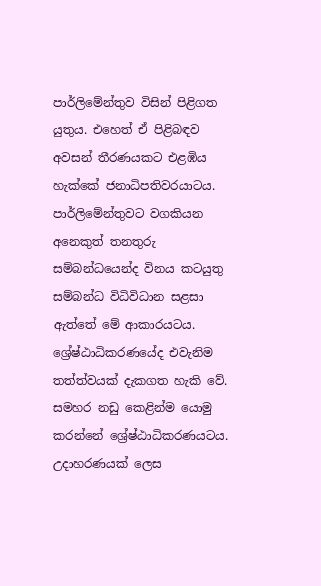පාර්ලිමේන්තුව විසින් පිළිගත යුතුය. එහෙත් ඒ පිළිබඳව අවසන් තීරණයකට එළඹිය හැක්කේ ජනාධිපතිවරයාටය. පාර්ලිමේන්තුවට වගකියන අනෙකුත් තනතුරු සම්බන්ධයෙන්ද විනය කටයුතු සම්බන්ධ විධිවිධාන සළසා ඇත්තේ මේ ආකාරයටය. ශ්‍රේෂ්ඨාධිකරණයේද එවැනිම තත්ත්වයක් දැකගත හැකි වේ. සමහර නඩු කෙළින්ම යොමු කරන්නේ ශ්‍රේෂ්ඨාධිකරණයටය. උදාහරණයක් ලෙස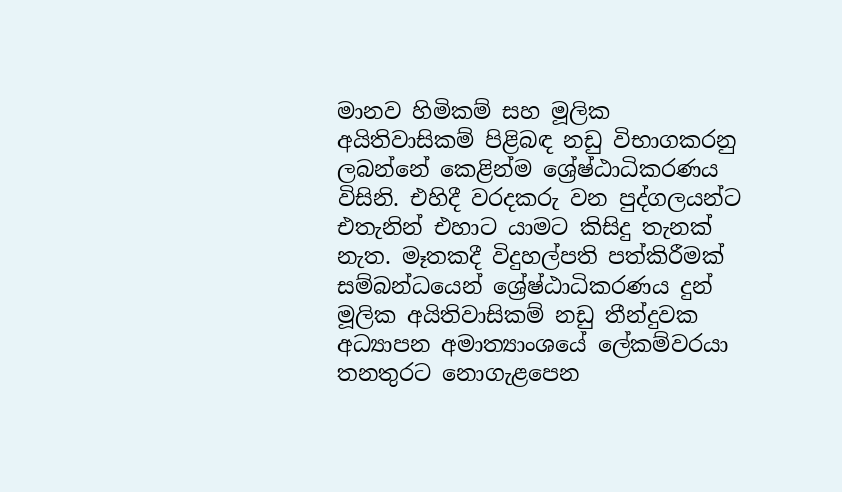මානව හිමිකම් සහ මූලික අයිතිවාසිකම් පිළිබඳ නඩු විභාගකරනු ලබන්නේ කෙළින්ම ශ්‍රේෂ්ඨාධිකරණය විසිනි. එහිදී වරදකරු වන පුද්ගලයන්ට එතැනින් එහාට යාමට කිසිදු තැනක් නැත. මෑතකදී විදුහල්පති පත්කිරීමක් සම්බන්ධයෙන් ශ්‍රේෂ්ඨාධිකරණය දුන් මූලික අයිතිවාසිකම් නඩු තීන්දුවක අධ්‍යාපන අමාත්‍යාංශයේ ලේකම්වරයා තනතුරට නොගැළපෙන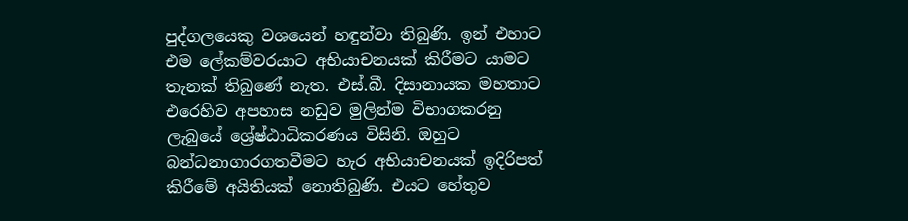පුද්ගලයෙකු වශයෙන් හඳුන්වා තිබුණි. ඉන් එහාට එම ලේකම්වරයාට අභියාචනයක් කිරීමට යාමට තැනක් තිබුණේ නැත. එස්.බී. දිසානායක මහතාට එරෙහිව අපහාස නඩුව මුලින්ම විභාගකරනු ලැබුයේ ශ්‍රේෂ්ඨාධිකරණය විසිනි. ඔහුට බන්ධනාගාරගතවීමට හැර අභියාචනයක් ඉදිරිපත් කිරීමේ අයිතියක් නොතිබුණි. එයට හේතුව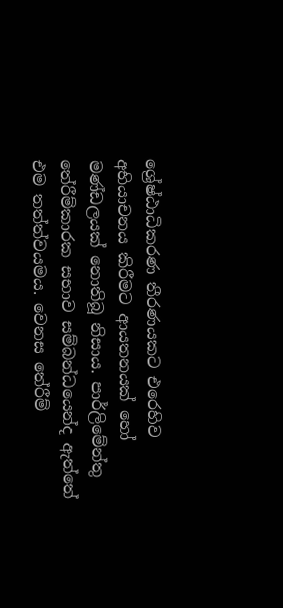ශ්‍රේෂ්ඨාධිකරණ තීරණයකට එරෙහිව අභියාචනය කිරීමට ආයතනයක් හෝ මණ්ඩලයක් නොතිබූ නිසාය. පාර්ලිමේන්තු තේරීම්කාරක සභාව සම්බන්ධයෙන්ද ඇත්තේ එම තත්ත්වයමය. වෙනස තේරීම්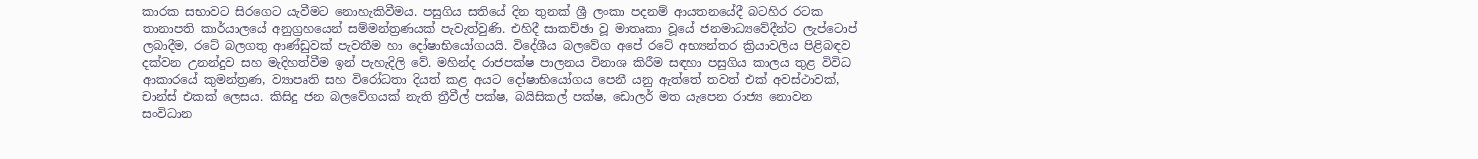කාරක සභාවට සිරගෙට යැවීමට නොහැකිවීමය. පසුගිය සතියේ දින තුනක් ශ්‍රී ලංකා පදනම් ආයතනයේදී බටහිර රටක තානාපති කාර්යාලයේ අනුග්‍රහයෙන් සම්මන්ත්‍රණයක් පැවැත්වුණි. එහිදී සාකච්ඡා වූ මාතෘකා වූයේ ජනමාධ්‍යවේදීන්ට ලැප්ටොප් ලබාදීම, රටේ බලගතු ආණ්ඩුවක් පැවතීම හා දෝෂාභියෝගයයි. විදේශීය බලවේග අපේ රටේ අභ්‍යන්තර ක්‍රියාවලිය පිළිබඳව දක්වන උනන්දුව සහ මැදිහත්වීම ඉන් පැහැදිලි වේ. මහින්ද රාජපක්ෂ පාලනය විනාශ කිරීම සඳහා පසුගිය කාලය තුළ විවිධ ආකාරයේ කුමන්ත්‍රණ, ව්‍යාපෘති සහ විරෝධතා දියත් කළ අයට දෝෂාභියෝගය පෙනී යනු ඇත්තේ තවත් එක් අවස්ථාවක්, චාන්ස් එකක් ලෙසය. කිසිදු ජන බලවේගයක් නැති ත්‍රීවීල් පක්ෂ, බයිසිකල් පක්ෂ, ඩොලර් මත යැපෙන රාජ්‍ය නොවන සංවිධාන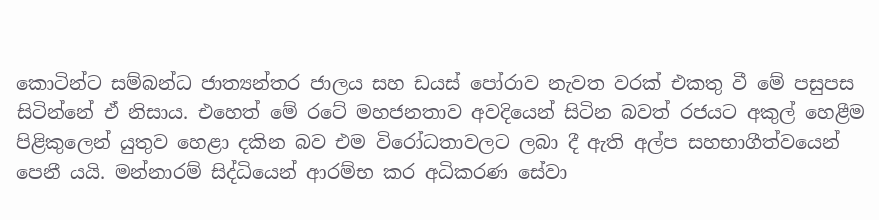කොටින්ට සම්බන්ධ ජාත්‍යන්තර ජාලය සහ ඩයස් පෝරාව නැවත වරක් එකතු වී මේ පසුපස සිටින්නේ ඒ නිසාය. එහෙත් මේ රටේ මහජනතාව අවදියෙන් සිටින බවත් රජයට අකුල් හෙළීම පිළිකුලෙන් යුතුව හෙළා දකින බව එම විරෝධතාවලට ලබා දී ඇති අල්ප සහභාගීත්වයෙන් පෙනී යයි. මන්නාරම් සිද්ධියෙන් ආරම්භ කර අධිකරණ සේවා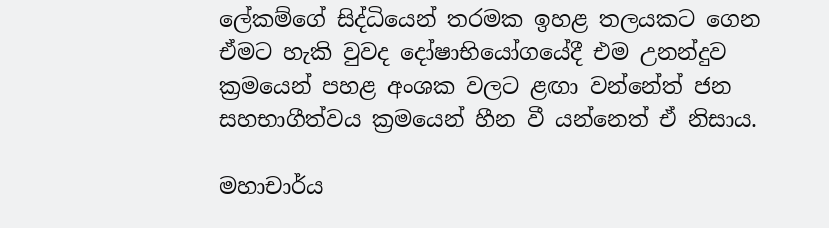ලේකම්ගේ සිද්ධියෙන් තරමක ඉහළ තලයකට ගෙන ඒමට හැකි වුවද දෝෂාභියෝගයේදී එම උනන්දුව ක්‍රමයෙන් පහළ අංශක වලට ළඟා වන්නේත් ජන සහභාගීත්වය ක්‍රමයෙන් හීන වී යන්නෙත් ඒ නිසාය.

මහාචාර්ය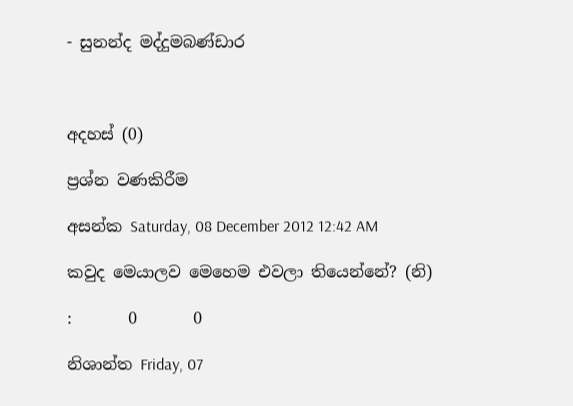- සුනන්ද මද්දුමබණ්ඩාර



අදහස් (0)

ප්‍රශ්න වණකිරීම

අසන්ක Saturday, 08 December 2012 12:42 AM

කවුද මෙයාලව මෙහෙම එවලා තියෙන්නේ? (නි)

:       0       0

නිශාන්ත Friday, 07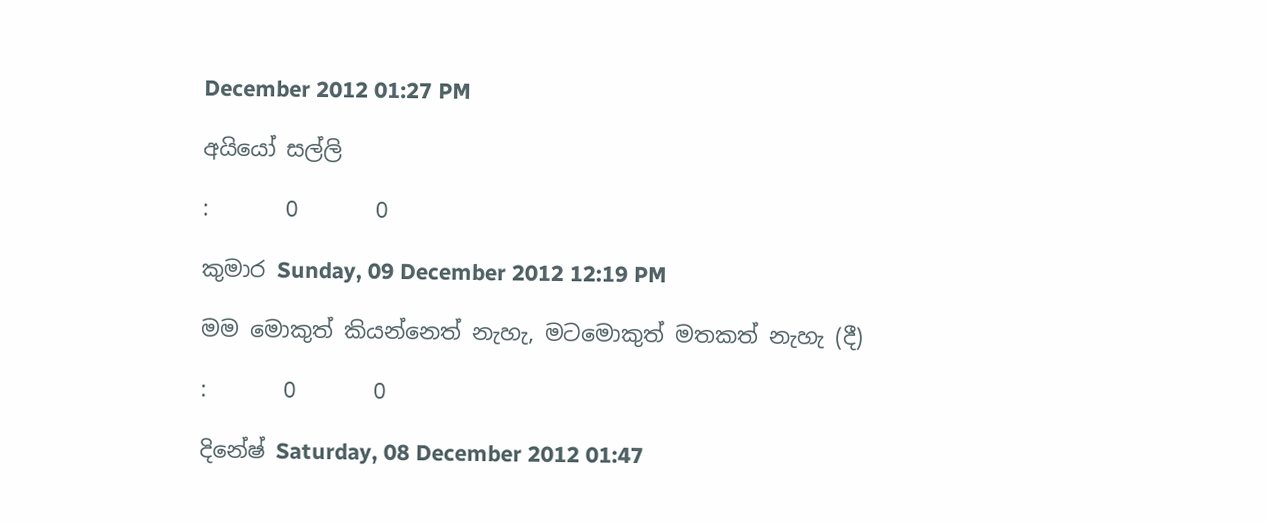December 2012 01:27 PM

අයියෝ සල්ලි

:       0       0

කුමාර Sunday, 09 December 2012 12:19 PM

මම මොකුත් කියන්නෙත් නැහැ, මටමොකුත් මතකත් නැහැ (දී)

:       0       0

දිනේෂ් Saturday, 08 December 2012 01:47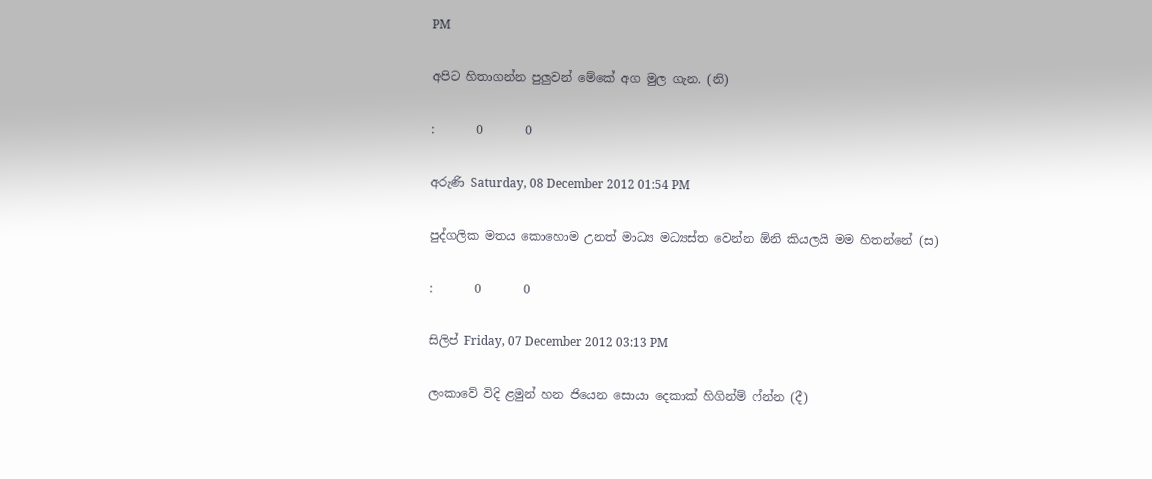PM

අපිට හිතාගන්න පුලුවන් මේකේ අග මුල ගැන. (නි)

:       0       0

අරුණි Saturday, 08 December 2012 01:54 PM

පුද්ගලික මතය කොහොම උනත් මාධ්‍ය මධ්‍යස්ත වෙන්න ඕනි කියලයි මම හිතන්නේ (ස)

:       0       0

සිලිප් Friday, 07 December 2012 03:13 PM

ලංකාවේ විදි ළමුන් හන ජියෙන සොයා දෙකාක් හිගින්ම් ෆ්න්න (දී)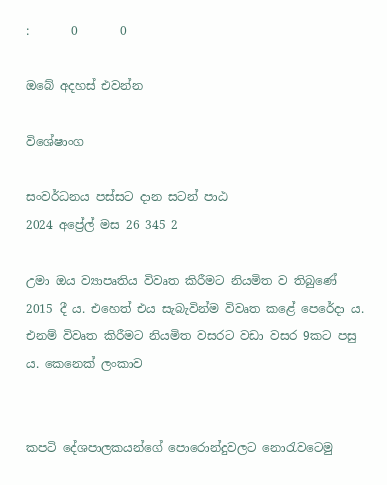:       0       0

ඔබේ අදහස් එවන්න

විශේෂාංග

සංවර්ධනය පස්සට දාන සටන් පාඨ
2024 අප්‍රේල් මස 26 345 2

උමා ඔය ව්‍යාපෘතිය විවෘත කිරීමට නියමිත ව තිබුණේ 2015 දී ය. එහෙත් එය සැබැවින්ම විවෘත කළේ පෙරේදා ය. එනම් විවෘත කිරීමට නියමිත වසරට වඩා වසර 9කට පසු ය. කෙනෙක් ලංකාව


කපටි දේශපාලකයන්ගේ පොරොන්දුවලට නොරැවටෙමු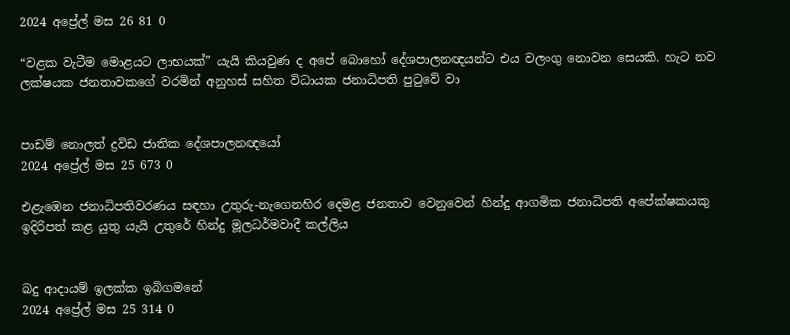2024 අප්‍රේල් මස 26 81 0

“වළක වැටීම මොළයට ලාභයක්” යැයි කියවුණ ද අපේ බොහෝ දේශපාලනඥයන්ට එය වලංගු නොවන සෙයකි. හැට නව ලක්ෂයක ජනතාවකගේ වරමින් අනුහස් සහිත විධායක ජනාධිපති පුටුවේ වා


පාඩම් නොලත් ද්‍රවිඩ ජාතික දේශපාලනඥයෝ
2024 අප්‍රේල් මස 25 673 0

එළැඹෙන ජනාධිපතිවරණය සඳහා උතුරු-නැගෙනහිර දෙමළ ජනතාව වෙනුවෙන් හින්දු ආගමික ජනාධිපති අපේක්ෂකයකු ඉදිරිපත් කළ යුතු යැයි උතුරේ හින්දු මූලධර්මවාදී කල්ලිය


බදු ආදායම් ඉලක්ක ඉබිගමනේ
2024 අප්‍රේල් මස 25 314 0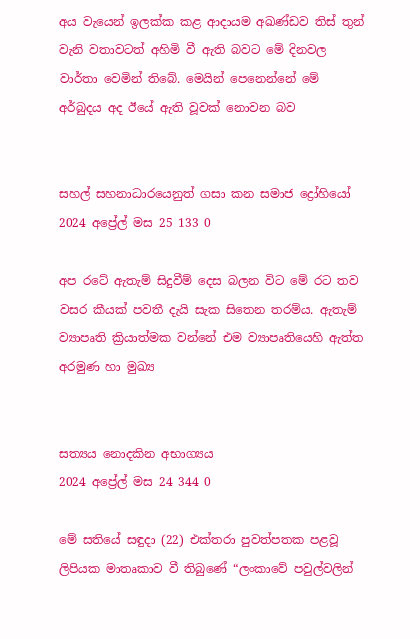අය වැයෙන් ඉලක්ක කළ ආදායම අඛණ්ඩව තිස් තුන් වැනි වතාවටත් අහිමි වී ඇති බවට මේ දිනවල වාර්තා වෙමින් තිබේ. මෙයින් පෙනෙන්නේ මේ අර්බුදය අද ඊයේ ඇති වූවක් නොවන බව


සහල් සහනාධාරයෙනුත් ගසා කන සමාජ ද්‍රෝහියෝ
2024 අප්‍රේල් මස 25 133 0

අප රටේ ඇතැම් සිදුවීම් දෙස බලන විට මේ රට තව වසර කීයක් පවතී දැයි සැක සිතෙන තරම්ය. ඇතැම් ව්‍යාපෘති ක්‍රියාත්මක වන්නේ එම ව්‍යාපෘතියෙහි ඇත්ත අරමුණ හා මුඛ්‍ය


සත්‍යය නොදකින අභාග්‍යය
2024 අප්‍රේල් මස 24 344 0

මේ සතියේ සඳුදා (22) එක්තරා පුවත්පතක පළවූ ලිපියක මාතෘකාව වී තිබුණේ “ලංකාවේ පවුල්වලින්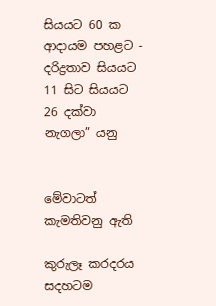සියයට 60 ක ආදායම පහළට - දරිද්‍රතාව සියයට 11 සිට සියයට 26 දක්වා නැගලා” යනු


මේවාටත් කැමතිවනු ඇති

කුරුලෑ කරදරය සදහටම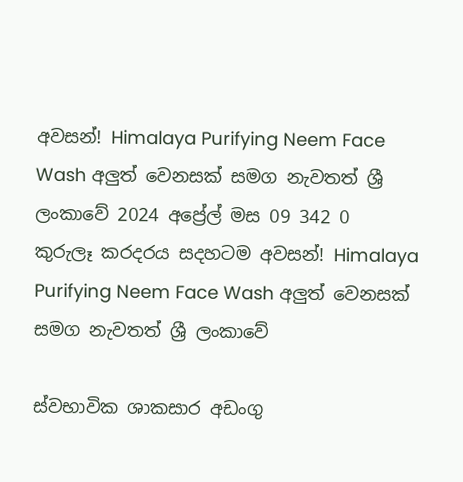අවසන්! Himalaya Purifying Neem Face Wash අලුත් වෙනසක් සමග නැවතත් ශ්‍රී ලංකාවේ 2024 අප්‍රේල් මස 09 342 0
කුරුලෑ කරදරය සදහටම අවසන්! Himalaya Purifying Neem Face Wash අලුත් වෙනසක් සමග නැවතත් ශ්‍රී ලංකාවේ

ස්වභාවික ශාකසාර අඩංගු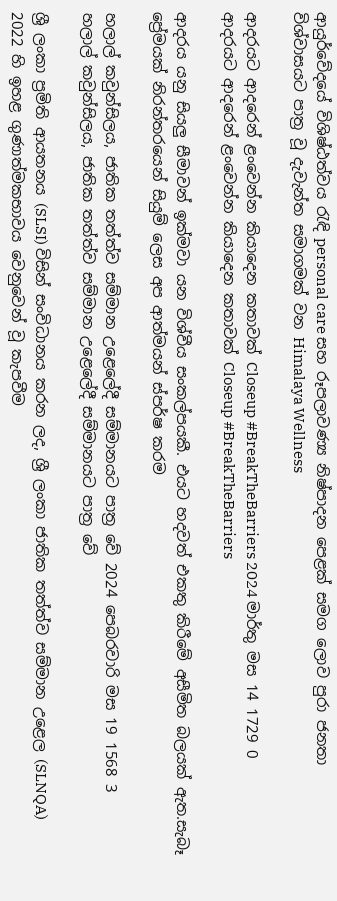ආයුර්වේදයේ විශිෂ්ඨත්වය රැඳි personal care සහ රූපලාවණ්‍ය නිෂ්පාදන පෙළක් සමග ලොව පුරා ජනතා විශ්වාසයට පාත්‍ර වූ දැවැන්ත සමාගමක් වන Himalaya Wellness

ආදරයට ආදරෙන් ළංවෙන්න කියාදෙන කතාවක් Closeup #BreakTheBarriers 2024 මාර්තු මස 14 1729 0
ආදරයට ආදරෙන් ළංවෙන්න කියාදෙන කතාවක් Closeup #BreakTheBarriers

ආදරය යනු සියලු සීමාවන් ඉක්මවා යන විශ්වීය සංකල්පයකී. එයට හදවත් එකතු කිරීමේ අසීමිත බලයක් ඇත.සැබෑ ප්‍රේමයක් නිරන්තරයෙන් සියුම් ලෙස අප ආත්මයන් ස්පර්ෂ කරම

හලාල් කවුන්සිලය, ජාතික තත්ත්ව සම්මාන උළෙලේදී සම්මානයට පාත්‍ර වේ 2024 පෙබරවාරි මස 19 1568 3
හලාල් කවුන්සිලය, ජාතික තත්ත්ව සම්මාන උළෙලේදී සම්මානයට පාත්‍ර වේ

ශ්‍රී ලංකා ප්‍රමිති ආයතනය (SLSI) විසින් සංවිධානය කරන ලද, ශ්‍රී ලංකා ජාතික තත්ත්ව සම්මාන උළෙල (SLNQA) 2022 හි ඉහළ ගුණාත්මකභාවය වෙනුවෙන් වූ කැපවීම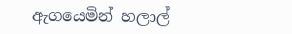ඇගයෙමින් හලාල්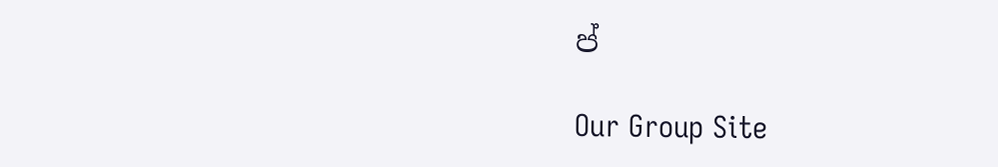ප්

Our Group Site